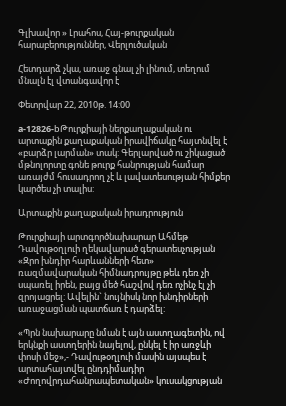Գլխավոր » Լրահոս, Հայ-թուրքական հարաբերություններ, Վերլուծական

Հետդարձ չկա, առաջ գնալ չի լինում, տեղում մնալն էլ վտանգավոր է

Փետրվար 22, 2010թ. 14:00

a-12826-bԹուրքիայի ներքաղաքական ու արտաքին քաղաքական իրավիճակը հայտնվել է «բարձր լարման» տակ: Գերլարված ու շիկացած մթնոլորտը գոնե թուրք հանրության համար առայժմ հուսադրող չէ և լավատեսության հիմքեր կարծես չի տալիս:

Արտաքին քաղաքական իրադրություն

Թուրքիայի արտգործնախարար Ահմեթ Դավութօղլուի ղեկավարած գերատեսչության «Զրո խնդիր հարևանների հետ» ռազմավարական հիմնադրույթը թեև դեռ չի սպառել իրեն, բայց մեծ հաշվով դեռ ոչինչ էլ չի զրոյացրել: Ավելին` նույնիսկ նոր խնդիրների առաջացման պատճառ է դարձել:

«Պրն նախարարը նման է այն աստղագետին, ով երկնքի աստղերին նայելով, ընկել է իր առջևի փոսի մեջ»,- Դավութօղլուի մասին այսպես է արտահայտվել ընդդիմադիր «Ժողովրդահանրապետական» կուսակցության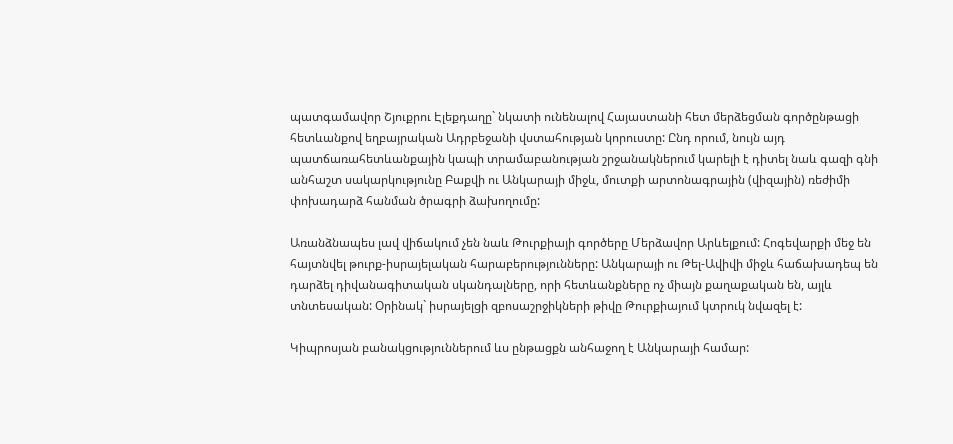պատգամավոր Շյուքրու Էլեքդաղը` նկատի ունենալով Հայաստանի հետ մերձեցման գործընթացի հետևանքով եղբայրական Ադրբեջանի վստահության կորուստը: Ընդ որում, նույն այդ պատճառահետևանքային կապի տրամաբանության շրջանակներում կարելի է դիտել նաև գազի գնի անհաշտ սակարկությունը Բաքվի ու Անկարայի միջև, մուտքի արտոնագրային (վիզային) ռեժիմի փոխադարձ հանման ծրագրի ձախողումը:

Առանձնապես լավ վիճակում չեն նաև Թուրքիայի գործերը Մերձավոր Արևելքում: Հոգեվարքի մեջ են հայտնվել թուրք-իսրայելական հարաբերությունները: Անկարայի ու Թել-Ավիվի միջև հաճախադեպ են դարձել դիվանագիտական սկանդալները, որի հետևանքները ոչ միայն քաղաքական են, այլև տնտեսական: Օրինակ` իսրայելցի զբոսաշրջիկների թիվը Թուրքիայում կտրուկ նվազել է:

Կիպրոսյան բանակցություններում ևս ընթացքն անհաջող է Անկարայի համար: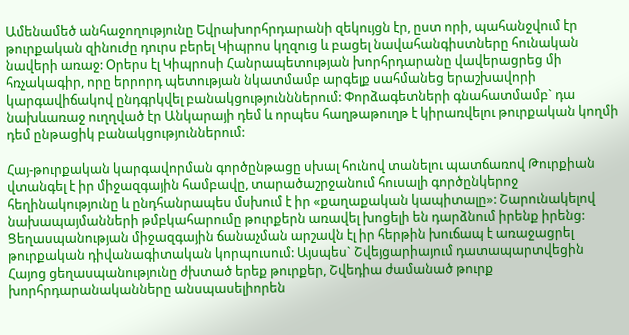Ամենամեծ անհաջողությունը Եվրախորհրդարանի զեկույցն էր, ըստ որի, պահանջվում էր թուրքական զինուժը դուրս բերել Կիպրոս կղզուց և բացել նավահանգիստները հունական նավերի առաջ: Օրերս էլ Կիպրոսի Հանրապետության խորհրդարանը վավերացրեց մի հռչակագիր, որը երրորդ պետության նկատմամբ արգելք սահմանեց երաշխավորի կարգավիճակով ընդգրկվել բանակցությունններում: Փորձագետների գնահատմամբ` դա նախևառաջ ուղղված էր Անկարայի դեմ և որպես հաղթաթուղթ է կիրառվելու թուրքական կողմի դեմ ընթացիկ բանակցություններում:

Հայ-թուրքական կարգավորման գործընթացը սխալ հունով տանելու պատճառով Թուրքիան վտանգել է իր միջազգային համբավը, տարածաշրջանում հուսալի գործընկերոջ հեղինակությունը և ընդհանրապես մսխում է իր «քաղաքական կապիտալը»: Շարունակելով նախապայմանների թմբկահարումը թուրքերն առավել խոցելի են դարձնում իրենք իրենց: Ցեղասպանության միջազգային ճանաչման արշավն էլ իր հերթին խուճապ է առաջացրել թուրքական դիվանագիտական կորպուսում: Այսպես` Շվեյցարիայում դատապարտվեցին Հայոց ցեղասպանությունը ժխտած երեք թուրքեր, Շվեդիա ժամանած թուրք խորհրդարանականները անսպասելիորեն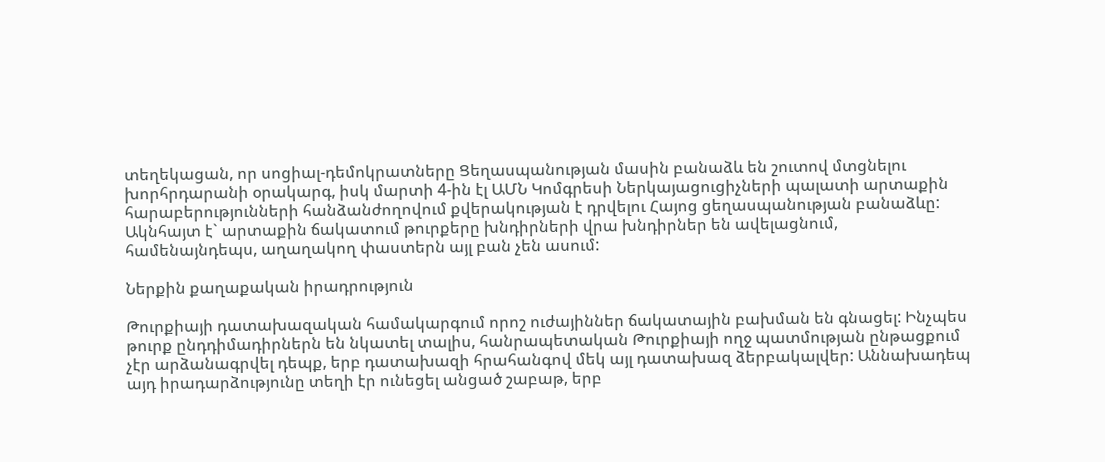տեղեկացան, որ սոցիալ-դեմոկրատները Ցեղասպանության մասին բանաձև են շուտով մտցնելու խորհրդարանի օրակարգ, իսկ մարտի 4-ին էլ ԱՄՆ Կոմգրեսի Ներկայացուցիչների պալատի արտաքին հարաբերությունների հանձանժողովում քվերակության է դրվելու Հայոց ցեղասպանության բանաձևը: Ակնհայտ է` արտաքին ճակատում թուրքերը խնդիրների վրա խնդիրներ են ավելացնում, համենայնդեպս, աղաղակող փաստերն այլ բան չեն ասում:

Ներքին քաղաքական իրադրություն

Թուրքիայի դատախազական համակարգում որոշ ուժայիններ ճակատային բախման են գնացել: Ինչպես թուրք ընդդիմադիրներն են նկատել տալիս, հանրապետական Թուրքիայի ողջ պատմության ընթացքում չէր արձանագրվել դեպք, երբ դատախազի հրահանգով մեկ այլ դատախազ ձերբակալվեր: Աննախադեպ այդ իրադարձությունը տեղի էր ունեցել անցած շաբաթ, երբ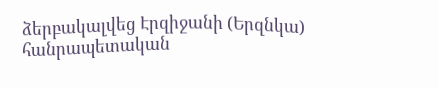ձերբակալվեց Էրզիջանի (Երզնկա) հանրապետական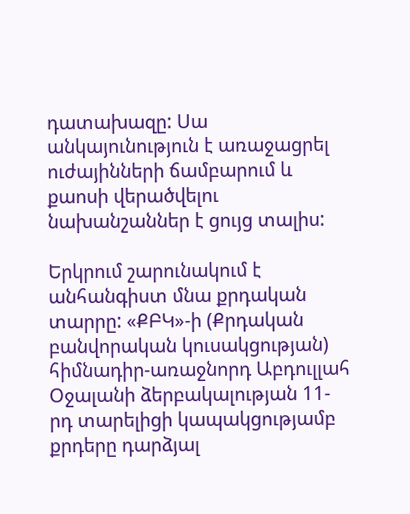դատախազը: Սա անկայունություն է առաջացրել ուժայինների ճամբարում և քաոսի վերածվելու նախանշաններ է ցույց տալիս:

Երկրում շարունակում է անհանգիստ մնա քրդական տարրը: «ՔԲԿ»-ի (Քրդական բանվորական կուսակցության) հիմնադիր-առաջնորդ Աբդուլլահ Օջալանի ձերբակալության 11-րդ տարելիցի կապակցությամբ քրդերը դարձյալ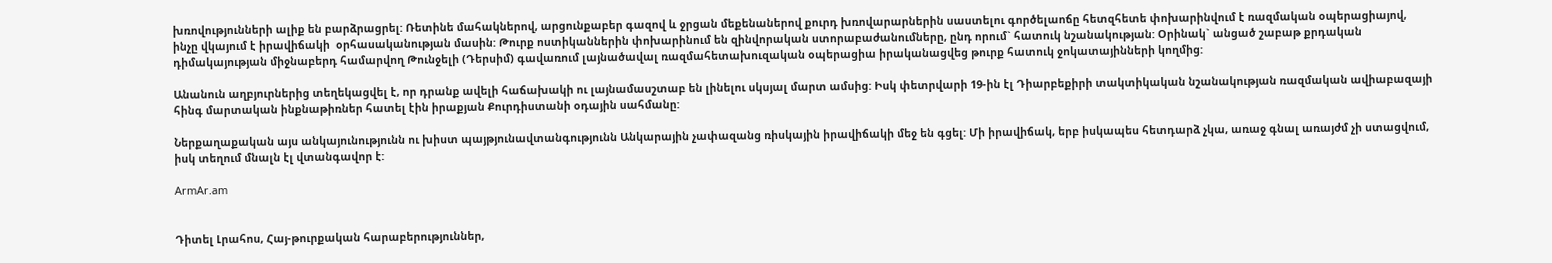խռովությունների ալիք են բարձրացրել: Ռետինե մահակներով, արցունքաբեր գազով և ջրցան մեքենաներով քուրդ խռովարարներին սաստելու գործելաոճը հետզհետե փոխարինվում է ռազմական օպերացիայով, ինչը վկայում է իրավիճակի  օրհասականության մասին: Թուրք ոստիկաններին փոխարինում են զինվորական ստորաբաժանումները, ընդ որում` հատուկ նշանակության: Օրինակ` անցած շաբաթ քրդական դիմակայության միջնաբերդ համարվող Թունջելի (Դերսիմ) գավառում լայնածավալ ռազմահետախուզական օպերացիա իրականացվեց թուրք հատուկ ջոկատայինների կողմից:

Անանուն աղբյուրներից տեղեկացվել է, որ դրանք ավելի հաճախակի ու լայնամասշտաբ են լինելու սկսյալ մարտ ամսից: Իսկ փետրվարի 19-ին էլ Դիարբեքիրի տակտիկական նշանակության ռազմական ավիաբազայի հինգ մարտական ինքնաթիռներ հատել էին իրաքյան Քուրդիստանի օդային սահմանը:

Ներքաղաքական այս անկայունությունն ու խիստ պայթյունավտանգությունն Անկարային չափազանց ռիսկային իրավիճակի մեջ են գցել: Մի իրավիճակ, երբ իսկապես հետդարձ չկա, առաջ գնալ առայժմ չի ստացվում, իսկ տեղում մնալն էլ վտանգավոր է:

ArmAr.am


Դիտել Լրահոս, Հայ-թուրքական հարաբերություններ,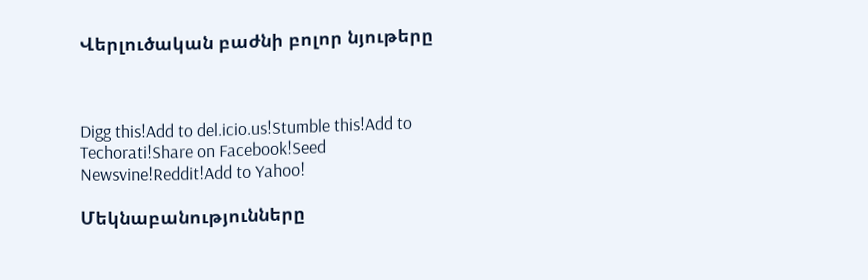Վերլուծական բաժնի բոլոր նյութերը



Digg this!Add to del.icio.us!Stumble this!Add to Techorati!Share on Facebook!Seed Newsvine!Reddit!Add to Yahoo!

Մեկնաբանությունները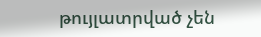թույլատրված չեն